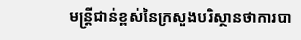មន្ត្រីជាន់ខ្ពស់នៃក្រសួងបរិស្ថានថាការបា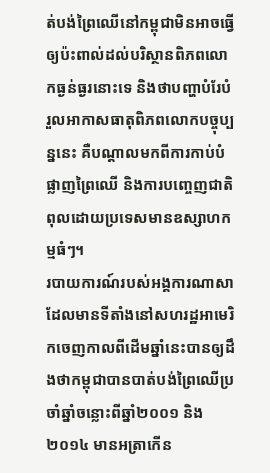ត់បង់ព្រៃឈើនៅកម្ពុជាមិនអាចធ្វើឲ្យប៉ះពាល់ដល់បរិស្ថានពិភពលោកធ្ងន់ធ្ងរនោះទេ និងថាបញ្ហាបំរែបំរួលអាកាសធាតុពិភពលោកបច្ចុប្បន្ននេះ គឺបណ្តាលមកពីការកាប់បំផ្លាញព្រៃឈើ និងការបញ្ចេញជាតិពុលដោយប្រទេសមានឧស្សាហកម្មធំៗ។
របាយការណ៍របស់អង្គការណាសា ដែលមានទីតាំងនៅសហរដ្ឋអាមេរិកចេញកាលពីដើមឆ្នាំនេះបានឲ្យដឹងថាកម្ពុជាបានបាត់បង់ព្រៃឈើប្រចាំឆ្នាំចន្លោះពីឆ្នាំ២០០១ និង២០១៤ មានអត្រាកើន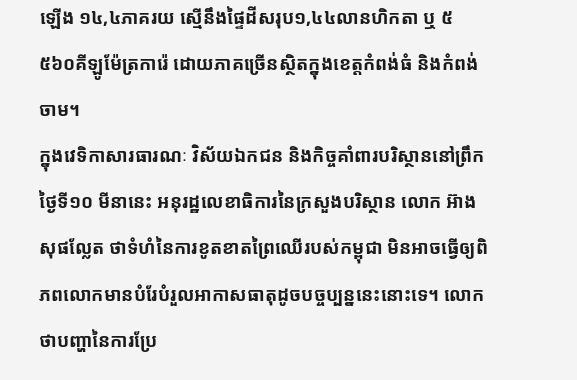ឡើង ១៤,៤ភាគរយ ស្មើនឹងផ្ទៃដីសរុប១,៤៤លានហិកតា ឬ ៥ ៥៦០គីឡូម៉ែត្រការ៉េ ដោយភាគច្រើនស្ថិតក្នុងខេត្តកំពង់ធំ និងកំពង់ចាម។
ក្នុងវេទិកាសារធារណៈ វិស័យឯកជន និងកិច្ចគាំពារបរិស្ថាននៅព្រឹកថ្ងៃទី១០ មីនានេះ អនុរដ្ឋលេខាធិការនៃក្រសួងបរិស្ថាន លោក អ៊ាង សុផល្លែត ថាទំហំនៃការខូតខាតព្រៃឈើរបស់កម្ពុជា មិនអាចធ្វើឲ្យពិភពលោកមានបំរែបំរួលអាកាសធាតុដូចបច្ចប្បន្ននេះនោះទេ។ លោកថាបញ្ហានៃការប្រែ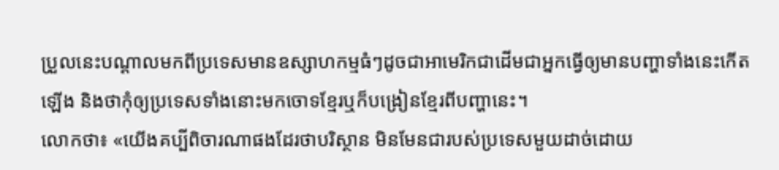ប្រួលនេះបណ្តាលមកពីប្រទេសមានឧស្សាហកម្មធំៗដូចជាអាមេរិកជាដើមជាអ្នកធ្វើឲ្យមានបញ្ហាទាំងនេះកើតឡើង និងថាកុំឲ្យប្រទេសទាំងនោះមកចោទខ្មែរឬក៏បង្រៀនខ្មែរពីបញ្ហានេះ។
លោកថា៖ «យើងគប្បីពិចារណាផងដែរថាបរិស្ថាន មិនមែនជារបស់ប្រទេសមួយដាច់ដោយ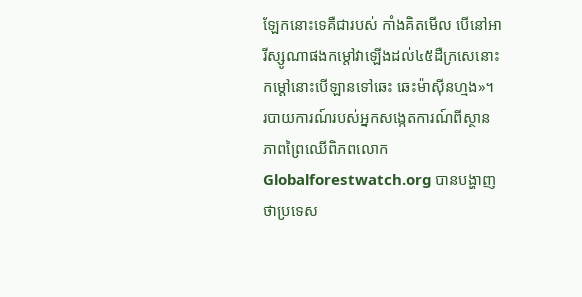ឡែកនោះទេគឺជារបស់ កាំងគិតមើល បើនៅអារីស្សូណាផងកម្តៅវាឡើងដល់៤៥ដឺក្រសេនោះ កម្តៅនោះបើឡានទៅឆេះ ឆេះម៉ាស៊ីនហ្មង»។
របាយការណ៍របស់អ្នកសង្កេតការណ៍ពីស្ថានភាពព្រៃឈើពិភពលោក Globalforestwatch.org បានបង្ហាញថាប្រទេស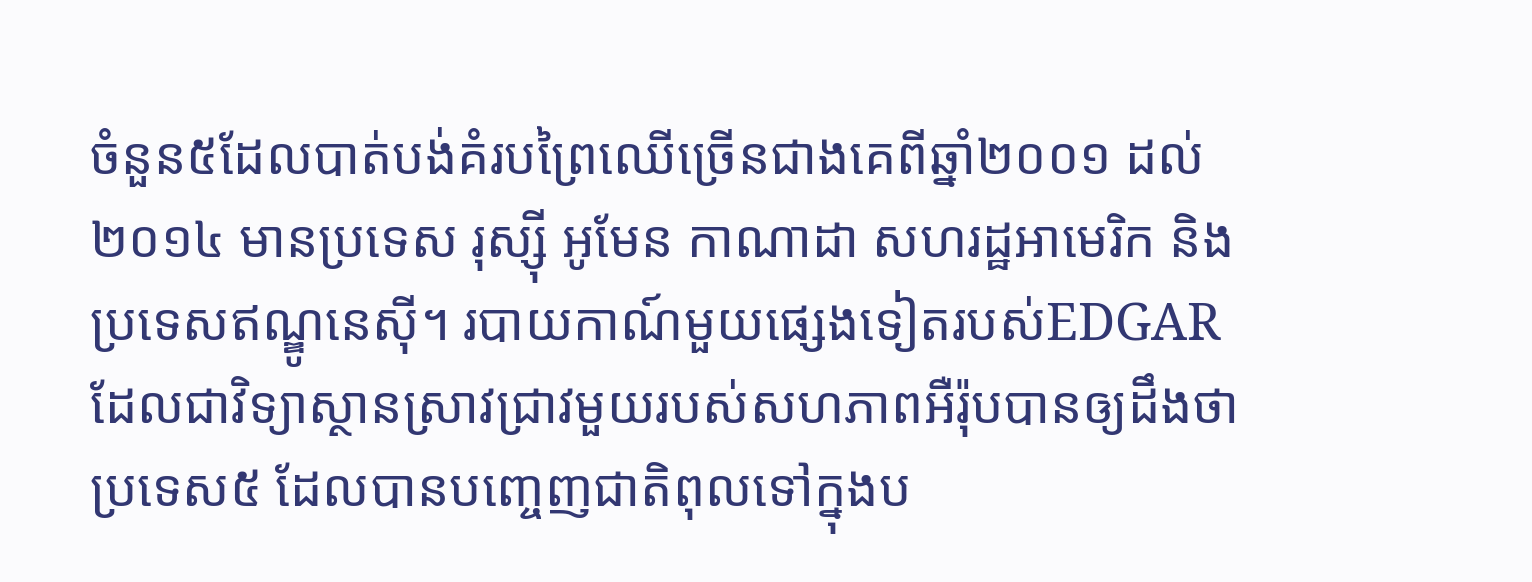ចំនួន៥ដែលបាត់បង់គំរបព្រៃឈើច្រើនជាងគេពីឆ្នាំ២០០១ ដល់ ២០១៤ មានប្រទេស រុស្ស៊ី អូមែន កាណាដា សហរដ្ឋអាមេរិក និងប្រទេសឥណ្ឌូនេស៊ី។ របាយកាណ៍មួយផ្សេងទៀតរបស់EDGAR ដែលជាវិទ្យាស្ថានស្រាវជ្រាវមួយរបស់សហភាពអឺរ៉ុបបានឲ្យដឹងថាប្រទេស៥ ដែលបានបញ្ចេញជាតិពុលទៅក្នុងប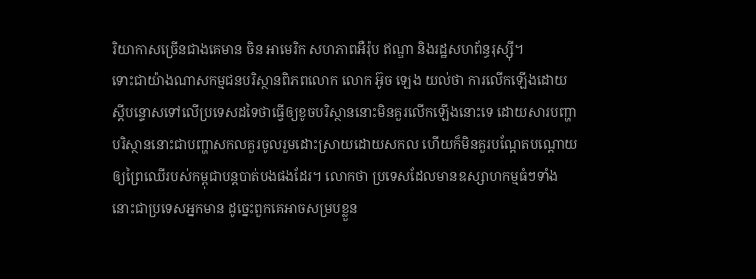រិយាកាសច្រើនជាងគេមាន ចិន អាមេរិក សហភាពអឺរ៉ុប ឥណ្ឌា និងរដ្ឋសហព័ន្ធរុស្ស៊ី។
ទោះជាយ៉ាងណាសកម្មជនបរិស្ថានពិភពលោក លោក អ៊ូច ឡេង យល់ថា ការលើកឡើងដោយស្តីបន្ទោសទៅលើប្រទេសដទៃថាធ្វើឲ្យខូចបរិស្ថាននោះមិនគួរលើកឡើងនោះទេ ដោយសារបញ្ហាបរិស្ថាននោះជាបញ្ហាសកលគួរចូលរួមដោះស្រាយដោយសកល ហើយក៏មិនគួរបណ្តែតបណ្តោយឲ្យព្រៃឈើរបស់កម្ពុជាបន្តបាត់បងផងដែរ។ លោកថា ប្រទេសដែលមានឧស្សាហកម្មធំៗទាំងនោះជាប្រទេសអ្នកមាន ដូច្នេះពួកគេអាចសម្របខ្លួន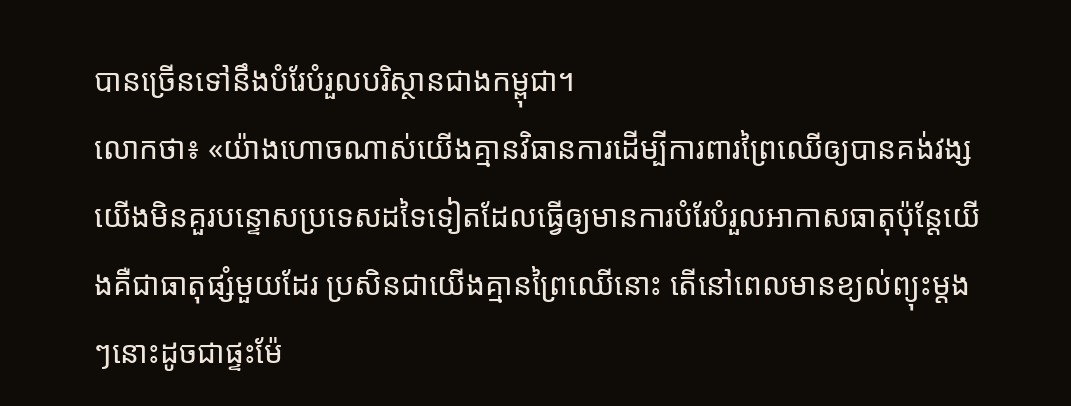បានច្រើនទៅនឹងបំរែបំរួលបរិស្ថានជាងកម្ពុជា។
លោកថា៖ «យ៉ាងហោចណាស់យើងគ្មានវិធានការដើម្បីការពារព្រៃឈើឲ្យបានគង់វង្ស យើងមិនគួរបន្ទោសប្រទេសដទៃទៀតដែលធ្វើឲ្យមានការបំរែបំរួលអាកាសធាតុប៉ុន្តែយើងគឺជាធាតុផ្សំមួយដែរ ប្រសិនជាយើងគ្មានព្រៃឈើនោះ តើនៅពេលមានខ្យល់ព្យុះម្តងៗនោះដូចជាផ្ទះម៉ែ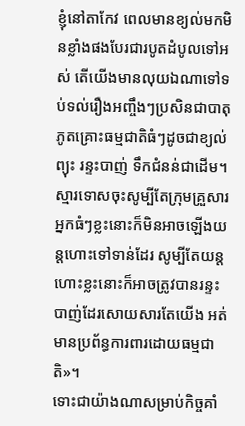ខ្ញុំនៅតាកែវ ពេលមានខ្យល់មកមិនខ្លាំងផងបែរជារបូតដំបូលទៅអស់ តើយើងមានលុយឯណាទៅទប់ទល់រឿងអញ្ចឹងៗប្រសិនជាបាតុភូតគ្រោះធម្មជាតិធំៗដូចជាខ្យល់ព្យុះ រន្ទះបាញ់ ទឹកជំនន់ជាដើម។ ស្មារទោសចុះសូម្បីតែក្រុមគ្រួសារអ្នកធំៗខ្លះនោះក៏មិនអាចឡើងយន្តហោះទៅទាន់ដែរ សូម្បីតែយន្តហោះខ្លះនោះក៏អាចត្រូវបានរន្ទះបាញ់ដែរសោយសារតែយើង អត់មានប្រព័ន្ធការពារដោយធម្មជាតិ»។
ទោះជាយ៉ាងណាសម្រាប់កិច្ចគាំ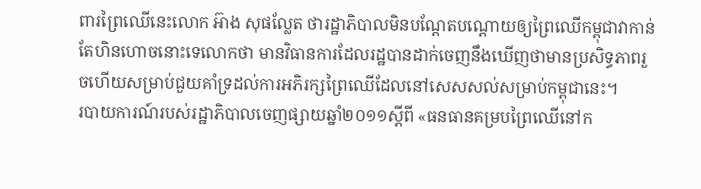ពារព្រៃឈើនេះលោក អ៊ាង សុផល្លែត ថារដ្ឋាភិបាលមិនបណ្តែតបណ្តោយឲ្យព្រៃឈើកម្ពុជាវាកាន់តែហិនហោចនោះទេលោកថា មានវិធានការដែលរដ្ឋបានដាក់ចេញនឹងឃើញថាមានប្រសិទ្ធភាពរួចហើយសម្រាប់ជួយគាំទ្រដល់ការអភិរក្សព្រៃឈើដែលនៅសេសសល់សម្រាប់កម្ពុជានេះ។
របាយការណ៍របស់រដ្ឋាភិបាលចេញផ្សាយឆ្នាំ២០១១ស្តីពី «ធនធានគម្របព្រៃឈើនៅក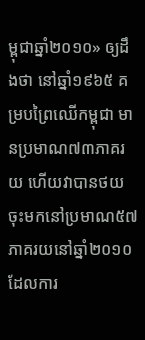ម្ពុជាឆ្នាំ២០១០» ឲ្យដឹងថា នៅឆ្នាំ១៩៦៥ គម្របព្រៃឈើកម្ពុជា មានប្រមាណ៧៣ភាគរយ ហើយវាបានថយចុះមកនៅប្រមាណ៥៧ភាគរយនៅឆ្នាំ២០១០ ដែលការ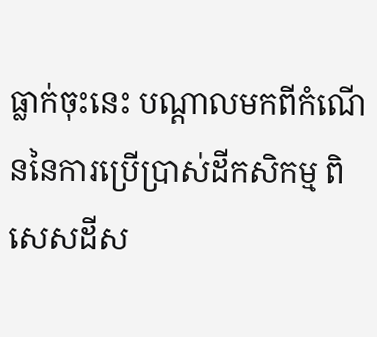ធ្លាក់ចុះនេះ បណ្តាលមកពីកំណើននៃការប្រើប្រាស់ដីកសិកម្ម ពិសេសដីស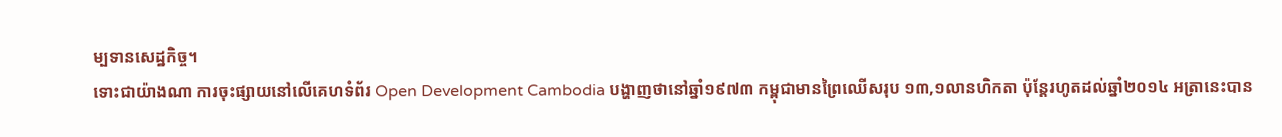ម្បទានសេដ្ឋកិច្ច។
ទោះជាយ៉ាងណា ការចុះផ្សាយនៅលើគេហទំព័រ Open Development Cambodia បង្ហាញថានៅឆ្នាំ១៩៧៣ កម្ពុជាមានព្រៃឈើសរុប ១៣,១លានហិកតា ប៉ុន្ដែរហូតដល់ឆ្នាំ២០១៤ អត្រានេះបាន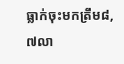ធ្លាក់ចុះមកត្រឹម៨,៧លា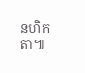នហិកតា៕